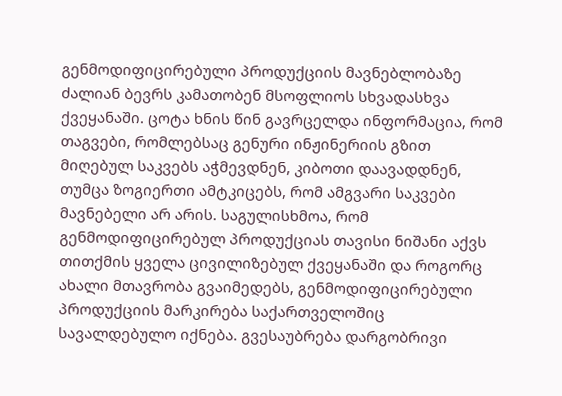გენმოდიფიცირებული პროდუქციის მავნებლობაზე ძალიან ბევრს კამათობენ მსოფლიოს სხვადასხვა ქვეყანაში. ცოტა ხნის წინ გავრცელდა ინფორმაცია, რომ თაგვები, რომლებსაც გენური ინჟინერიის გზით მიღებულ საკვებს აჭმევდნენ, კიბოთი დაავადდნენ, თუმცა ზოგიერთი ამტკიცებს, რომ ამგვარი საკვები მავნებელი არ არის. საგულისხმოა, რომ გენმოდიფიცირებულ პროდუქციას თავისი ნიშანი აქვს თითქმის ყველა ცივილიზებულ ქვეყანაში და როგორც ახალი მთავრობა გვაიმედებს, გენმოდიფიცირებული პროდუქციის მარკირება საქართველოშიც სავალდებულო იქნება. გვესაუბრება დარგობრივი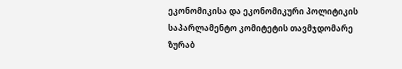ეკონომიკისა და ეკონომიკური პოლიტიკის საპარლამენტო კომიტეტის თავმჯდომარე ზურაბ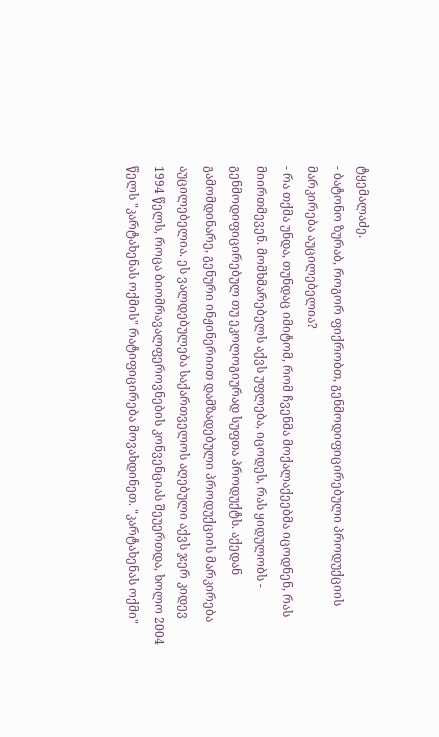ტყემალაძე.
- ბატონო ზურაბ, როგორ ფიქრობთ, გენმოდიფიცირებული პროდუქციის მარკირება აუცილებელია?
- რა თქმა უნდა, თუნდაც იმიტომ, რომ ჩვენმა მოქალაქეებმა იცოდნენ, რას მიირთმევენ. მომხმარებელს აქვს უფლება, იცოდეს, რას ყიდულობს - გენმოდიფიცირებულ თუ ეკოლოგიურად სუფთა პროდუქტს. აქედან გამომდინარე, გენური ინჟინერიით დამზადებული პროდუქციის მარკირება აუცილებელია. ეს ვალდებულება საქართველოს აღებული აქვს ჯერ კიდევ 1994 წელს, როცა ბიომრავალფეროვნების კონვენციას შეუერთდა, ხოლო 2004 წელს "კარტახენას ოქმის" რატიფიცირება მოვახდინეთ. "კარტახენას ოქმი"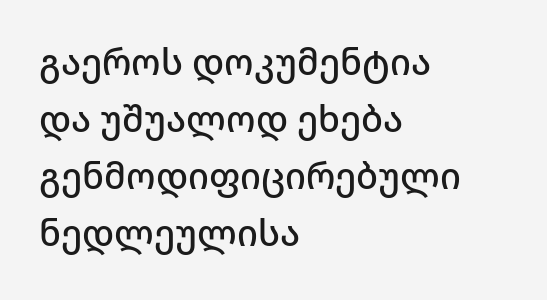გაეროს დოკუმენტია და უშუალოდ ეხება გენმოდიფიცირებული ნედლეულისა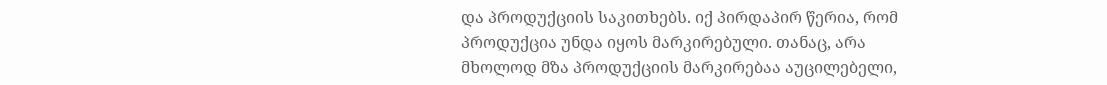და პროდუქციის საკითხებს. იქ პირდაპირ წერია, რომ პროდუქცია უნდა იყოს მარკირებული. თანაც, არა მხოლოდ მზა პროდუქციის მარკირებაა აუცილებელი,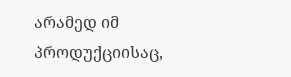არამედ იმ პროდუქციისაც,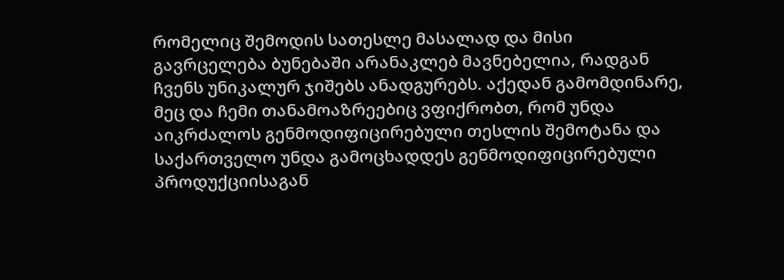რომელიც შემოდის სათესლე მასალად და მისი გავრცელება ბუნებაში არანაკლებ მავნებელია, რადგან ჩვენს უნიკალურ ჯიშებს ანადგურებს. აქედან გამომდინარე, მეც და ჩემი თანამოაზრეებიც ვფიქრობთ, რომ უნდა აიკრძალოს გენმოდიფიცირებული თესლის შემოტანა და საქართველო უნდა გამოცხადდეს გენმოდიფიცირებული პროდუქციისაგან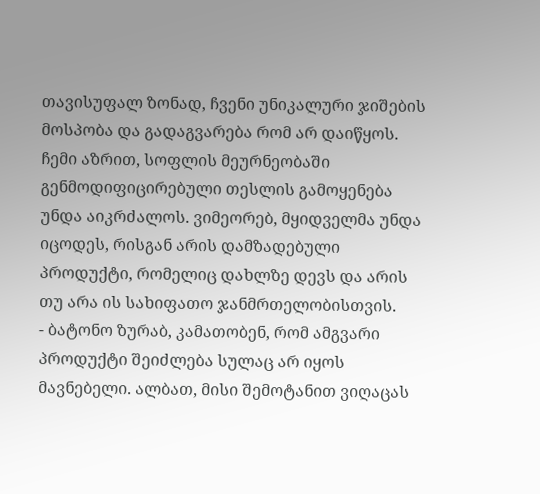თავისუფალ ზონად, ჩვენი უნიკალური ჯიშების მოსპობა და გადაგვარება რომ არ დაიწყოს. ჩემი აზრით, სოფლის მეურნეობაში გენმოდიფიცირებული თესლის გამოყენება უნდა აიკრძალოს. ვიმეორებ, მყიდველმა უნდა იცოდეს, რისგან არის დამზადებული პროდუქტი, რომელიც დახლზე დევს და არის თუ არა ის სახიფათო ჯანმრთელობისთვის.
- ბატონო ზურაბ, კამათობენ, რომ ამგვარი პროდუქტი შეიძლება სულაც არ იყოს მავნებელი. ალბათ, მისი შემოტანით ვიღაცას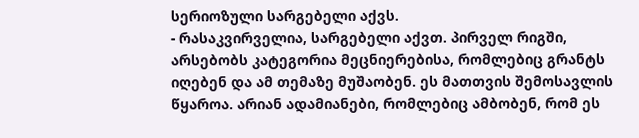სერიოზული სარგებელი აქვს.
- რასაკვირველია, სარგებელი აქვთ. პირველ რიგში, არსებობს კატეგორია მეცნიერებისა, რომლებიც გრანტს იღებენ და ამ თემაზე მუშაობენ. ეს მათთვის შემოსავლის წყაროა. არიან ადამიანები, რომლებიც ამბობენ, რომ ეს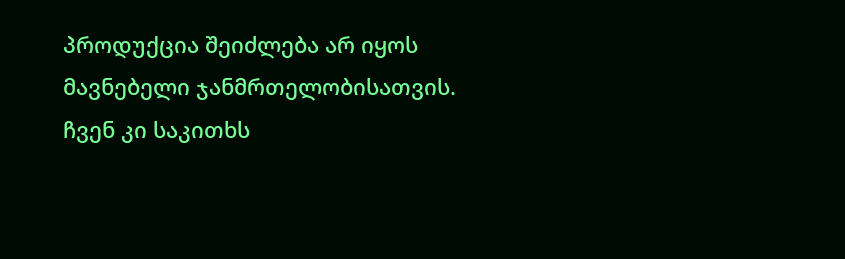პროდუქცია შეიძლება არ იყოს მავნებელი ჯანმრთელობისათვის. ჩვენ კი საკითხს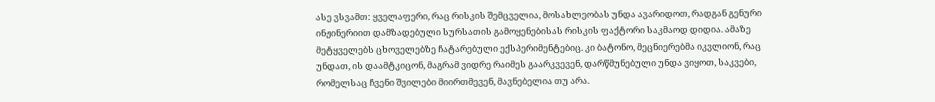ასე ვსვამთ: ყველაფერი, რაც რისკის შემცველია, მოსახლეობას უნდა ავარიდოთ, რადგან გენური ინჟინერიით დამზადებული სურსათის გამოყენებისას რისკის ფაქტორი საკმაოდ დიდია. ამაზე მეტყველებს ცხოველებზე ჩატარებული ექსპერიმენტებიც. კი ბატონო, მეცნიერებმა იკვლიონ, რაც უნდათ, ის დაამტკიცონ, მაგრამ ვიდრე რაიმეს გაარკვევენ, დარწმუნებული უნდა ვიყოთ, საკვები, რომელსაც ჩვენი შვილები მიირთმევენ, მავნებელია თუ არა.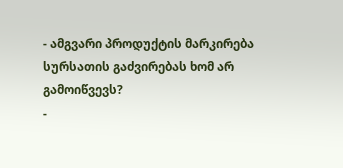- ამგვარი პროდუქტის მარკირება სურსათის გაძვირებას ხომ არ გამოიწვევს?
-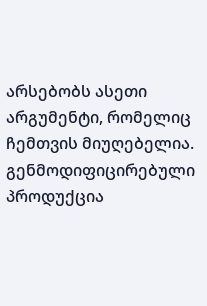არსებობს ასეთი არგუმენტი, რომელიც ჩემთვის მიუღებელია. გენმოდიფიცირებული პროდუქცია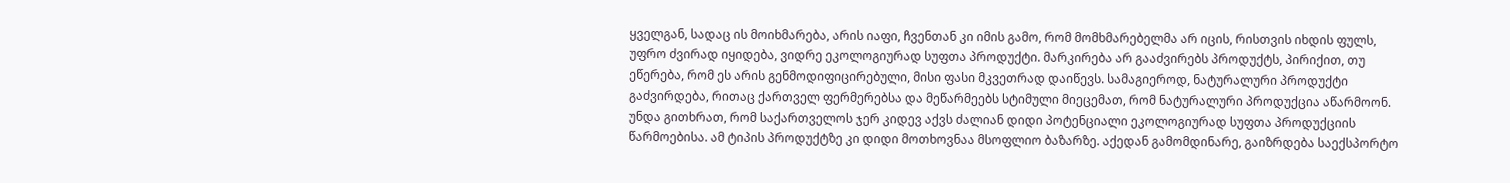ყველგან, სადაც ის მოიხმარება, არის იაფი, ჩვენთან კი იმის გამო, რომ მომხმარებელმა არ იცის, რისთვის იხდის ფულს, უფრო ძვირად იყიდება, ვიდრე ეკოლოგიურად სუფთა პროდუქტი. მარკირება არ გააძვირებს პროდუქტს, პირიქით, თუ ეწერება, რომ ეს არის გენმოდიფიცირებული, მისი ფასი მკვეთრად დაიწევს. სამაგიეროდ, ნატურალური პროდუქტი გაძვირდება, რითაც ქართველ ფერმერებსა და მეწარმეებს სტიმული მიეცემათ, რომ ნატურალური პროდუქცია აწარმოონ. უნდა გითხრათ, რომ საქართველოს ჯერ კიდევ აქვს ძალიან დიდი პოტენციალი ეკოლოგიურად სუფთა პროდუქციის წარმოებისა. ამ ტიპის პროდუქტზე კი დიდი მოთხოვნაა მსოფლიო ბაზარზე. აქედან გამომდინარე, გაიზრდება საექსპორტო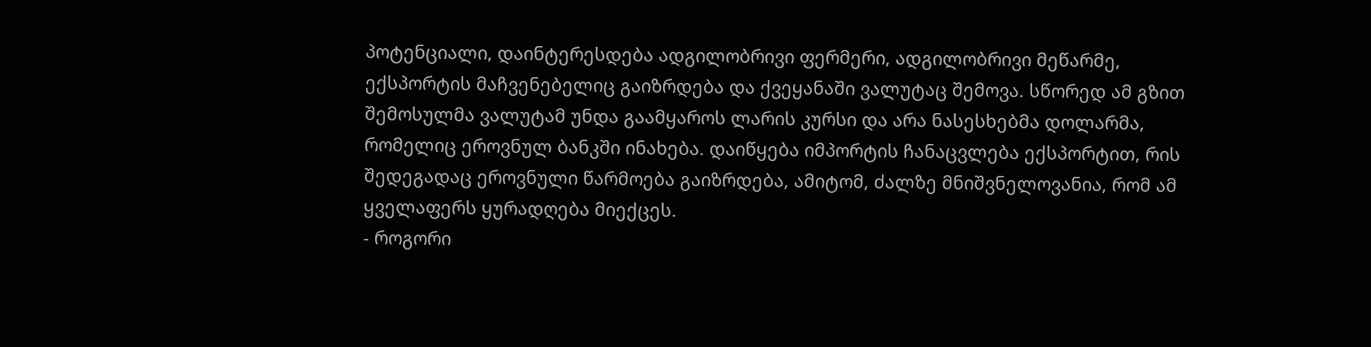პოტენციალი, დაინტერესდება ადგილობრივი ფერმერი, ადგილობრივი მეწარმე, ექსპორტის მაჩვენებელიც გაიზრდება და ქვეყანაში ვალუტაც შემოვა. სწორედ ამ გზით შემოსულმა ვალუტამ უნდა გაამყაროს ლარის კურსი და არა ნასესხებმა დოლარმა, რომელიც ეროვნულ ბანკში ინახება. დაიწყება იმპორტის ჩანაცვლება ექსპორტით, რის შედეგადაც ეროვნული წარმოება გაიზრდება, ამიტომ, ძალზე მნიშვნელოვანია, რომ ამ ყველაფერს ყურადღება მიექცეს.
- როგორი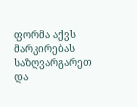ფორმა აქვს მარკირებას საზღვარგარეთ და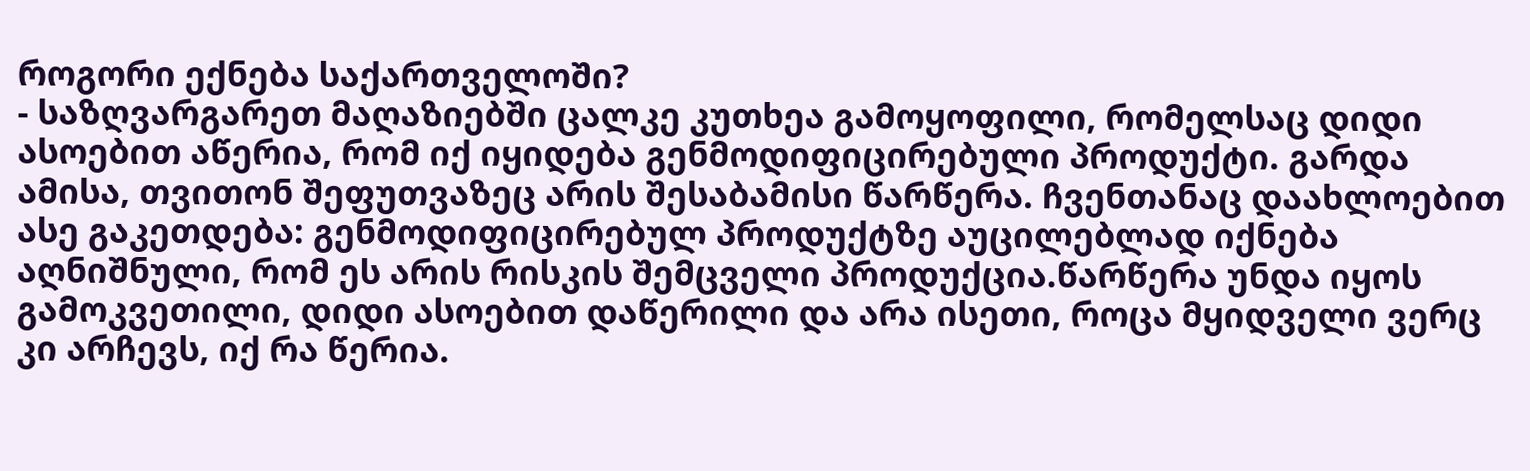როგორი ექნება საქართველოში?
- საზღვარგარეთ მაღაზიებში ცალკე კუთხეა გამოყოფილი, რომელსაც დიდი ასოებით აწერია, რომ იქ იყიდება გენმოდიფიცირებული პროდუქტი. გარდა ამისა, თვითონ შეფუთვაზეც არის შესაბამისი წარწერა. ჩვენთანაც დაახლოებით ასე გაკეთდება: გენმოდიფიცირებულ პროდუქტზე აუცილებლად იქნება აღნიშნული, რომ ეს არის რისკის შემცველი პროდუქცია.წარწერა უნდა იყოს გამოკვეთილი, დიდი ასოებით დაწერილი და არა ისეთი, როცა მყიდველი ვერც კი არჩევს, იქ რა წერია.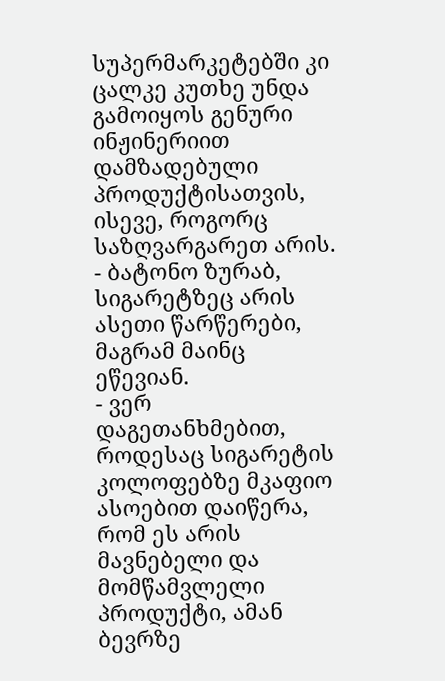სუპერმარკეტებში კი ცალკე კუთხე უნდა გამოიყოს გენური ინჟინერიით დამზადებული პროდუქტისათვის, ისევე, როგორც საზღვარგარეთ არის.
- ბატონო ზურაბ, სიგარეტზეც არის ასეთი წარწერები, მაგრამ მაინც ეწევიან.
- ვერ დაგეთანხმებით, როდესაც სიგარეტის კოლოფებზე მკაფიო ასოებით დაიწერა, რომ ეს არის მავნებელი და მომწამვლელი პროდუქტი, ამან ბევრზე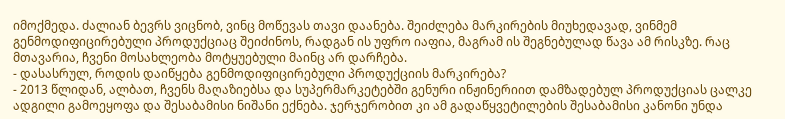იმოქმედა. ძალიან ბევრს ვიცნობ, ვინც მოწევას თავი დაანება. შეიძლება მარკირების მიუხედავად, ვინმემ გენმოდიფიცირებული პროდუქციაც შეიძინოს, რადგან ის უფრო იაფია, მაგრამ ის შეგნებულად წავა ამ რისკზე. რაც მთავარია, ჩვენი მოსახლეობა მოტყუებული მაინც არ დარჩება.
- დასასრულ, როდის დაიწყება გენმოდიფიცირებული პროდუქციის მარკირება?
- 2013 წლიდან, ალბათ, ჩვენს მაღაზიებსა და სუპერმარკეტებში გენური ინჟინერიით დამზადებულ პროდუქციას ცალკე ადგილი გამოეყოფა და შესაბამისი ნიშანი ექნება. ჯერჯერობით კი ამ გადაწყვეტილების შესაბამისი კანონი უნდა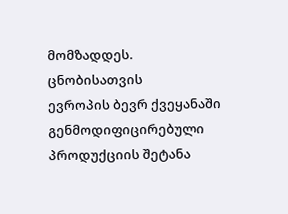მომზადდეს.
ცნობისათვის
ევროპის ბევრ ქვეყანაში გენმოდიფიცირებული პროდუქციის შეტანა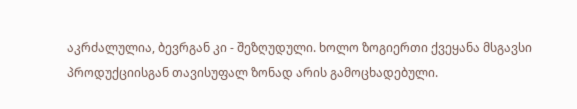აკრძალულია, ბევრგან კი - შეზღუდული. ხოლო ზოგიერთი ქვეყანა მსგავსი პროდუქციისგან თავისუფალ ზონად არის გამოცხადებული.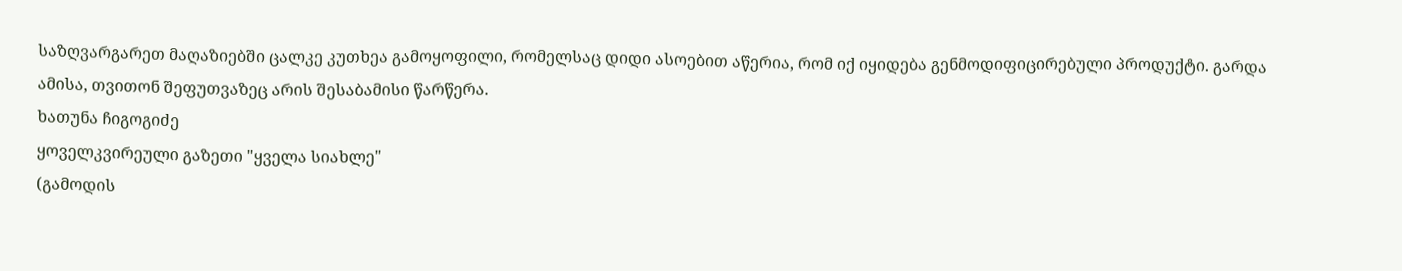საზღვარგარეთ მაღაზიებში ცალკე კუთხეა გამოყოფილი, რომელსაც დიდი ასოებით აწერია, რომ იქ იყიდება გენმოდიფიცირებული პროდუქტი. გარდა ამისა, თვითონ შეფუთვაზეც არის შესაბამისი წარწერა.
ხათუნა ჩიგოგიძე
ყოველკვირეული გაზეთი "ყველა სიახლე"
(გამოდის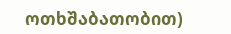ოთხშაბათობით)